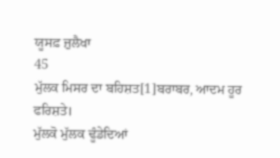ਯੂਸਫ਼ ਜ਼ੁਲੈਖਾ
45
ਮੁੱਲਕ ਮਿਸਰ ਦਾ ਬਹਿਸ਼ਤ[1]ਬਰਾਬਰ, ਆਦਮ ਹੂਰ ਫਰਿਸ਼ਤੇ।
ਮੁੱਲਕੋ ਮੁੱਲਕ ਢੂੰਡੇਦਿਆਂ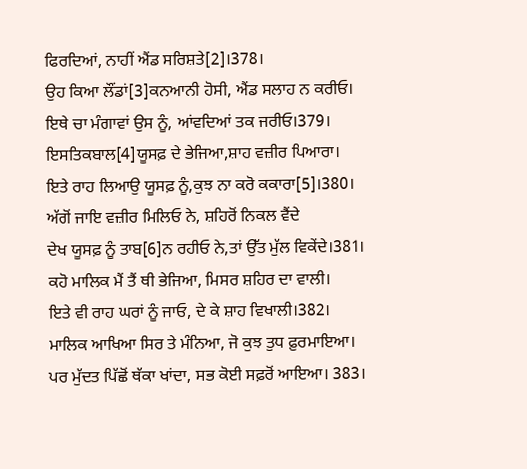ਫਿਰਦਿਆਂ, ਨਾਹੀਂ ਐਂਡ ਸਰਿਸ਼ਤੇ[2]।378।
ਉਹ ਕਿਆ ਲੌਂਡਾਂ[3]ਕਨਆਨੀ ਹੋਸੀ, ਐਂਡ ਸਲਾਹ ਨ ਕਰੀਓ।
ਇਥੇ ਚਾ ਮੰਗਾਵਾਂ ਉਸ ਨੂੰ, ਆਂਵਦਿਆਂ ਤਕ ਜਰੀਓ।379।
ਇਸਤਿਕਬਾਲ[4]ਯੂਸਫ਼ ਦੇ ਭੇਜਿਆ,ਸ਼ਾਹ ਵਜ਼ੀਰ ਪਿਆਰਾ।
ਇਤੇ ਰਾਹ ਲਿਆਉ ਯੂਸਫ਼ ਨੂੰ,ਕੁਝ ਨਾ ਕਰੋ ਕਕਾਰਾ[5]।380।
ਅੱਗੋਂ ਜਾਇ ਵਜ਼ੀਰ ਮਿਲਿਓ ਨੇ, ਸ਼ਹਿਰੋਂ ਨਿਕਲ ਵੈਂਦੇ
ਦੇਖ ਯੂਸਫ਼ ਨੂੰ ਤਾਬ[6]ਨ ਰਹੀਓ ਨੇ,ਤਾਂ ਉੱਤ ਮੁੱਲ ਵਿਕੇਂਦੇ।381।
ਕਹੋ ਮਾਲਿਕ ਮੈਂ ਤੈਂ ਥੀ ਭੇਜਿਆ, ਮਿਸਰ ਸ਼ਹਿਰ ਦਾ ਵਾਲੀ।
ਇਤੇ ਵੀ ਰਾਹ ਘਰਾਂ ਨੂੰ ਜਾਓ, ਦੇ ਕੇ ਸ਼ਾਹ ਵਿਖਾਲੀ।382।
ਮਾਲਿਕ ਆਖਿਆ ਸਿਰ ਤੇ ਮੰਨਿਆ, ਜੋ ਕੁਝ ਤੁਧ ਫ਼ੁਰਮਾਇਆ।
ਪਰ ਮੁੱਦਤ ਪਿੱਛੋਂ ਥੱਕਾ ਖਾਂਦਾ, ਸਭ ਕੋਈ ਸਫ਼ਰੋਂ ਆਇਆ। 383।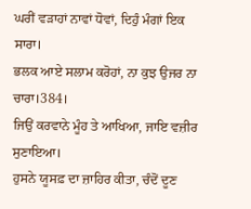ਘਰੀਂ ਵੜਾਹਾਂ ਨਾਵਾਂ ਧੋਵਾਂ, ਦਿਹੁੰ ਮੰਗਾਂ ਇਕ ਸਾਰਾ।
ਭਲਕ ਆਏ ਸਲਾਮ ਕਰੋਹਾਂ, ਨਾ ਕੁਝ ਉਜਰ ਨਾ ਚਾਰਾ।384।
ਜਿਉਂ ਕਰਵਾਨੇ ਮੂੰਹ ਤੇ ਆਖਿਆ, ਜਾਇ ਵਜ਼ੀਰ ਸੁਣਾਇਆ।
ਹੁਸਨੇ ਯੂਸਫ਼ ਦਾ ਜ਼ਾਹਿਰ ਕੀਤਾ, ਚੰਦੋਂ ਦੂਣ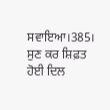ਸਵਾਇਆ।385।
ਸੁਣ ਕਰ ਸ਼ਿਫ਼ਤ ਹੋਈ ਦਿਲ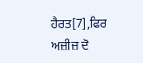ਹੈਰਤ[7],ਫਿਰ ਅਜ਼ੀਜ਼ ਦੋ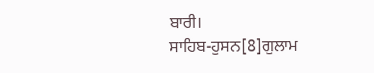ਬਾਰੀ।
ਸਾਹਿਬ-ਹੁਸਨ[8]ਗੁਲਾਮ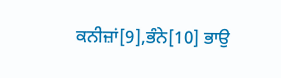ਕਨੀਜ਼ਾਂ[9],ਭੰਨੇ[10] ਭਾਉ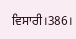ਵਿਸਾਰੀ।386।